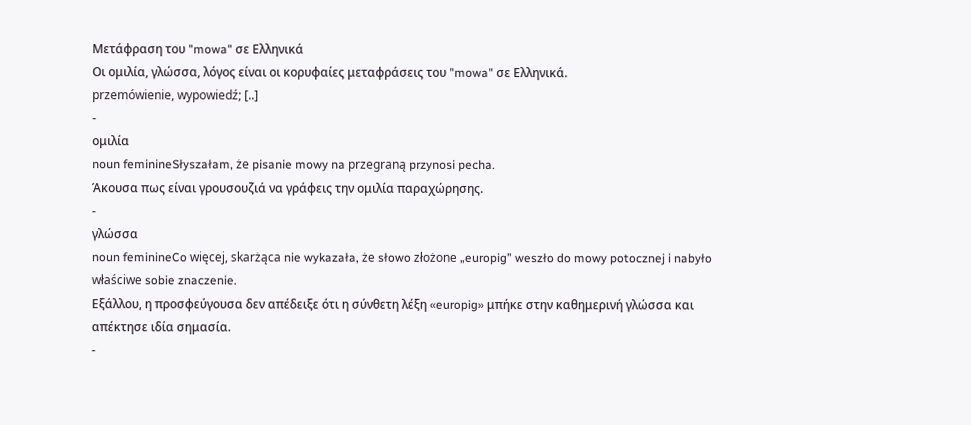Μετάφραση του "mowa" σε Ελληνικά
Οι ομιλία, γλώσσα, λόγος είναι οι κορυφαίες μεταφράσεις του "mowa" σε Ελληνικά.
przemówienie, wypowiedź; [..]
-
ομιλία
noun feminineSłyszałam, że pisanie mowy na przegraną przynosi pecha.
Άκουσα πως είναι γρουσουζιά να γράφεις την ομιλία παραχώρησης.
-
γλώσσα
noun feminineCo więcej, skarżąca nie wykazała, że słowo złożone „europig” weszło do mowy potocznej i nabyło właściwe sobie znaczenie.
Εξάλλου, η προσφεύγουσα δεν απέδειξε ότι η σύνθετη λέξη «europig» μπήκε στην καθημερινή γλώσσα και απέκτησε ιδία σημασία.
-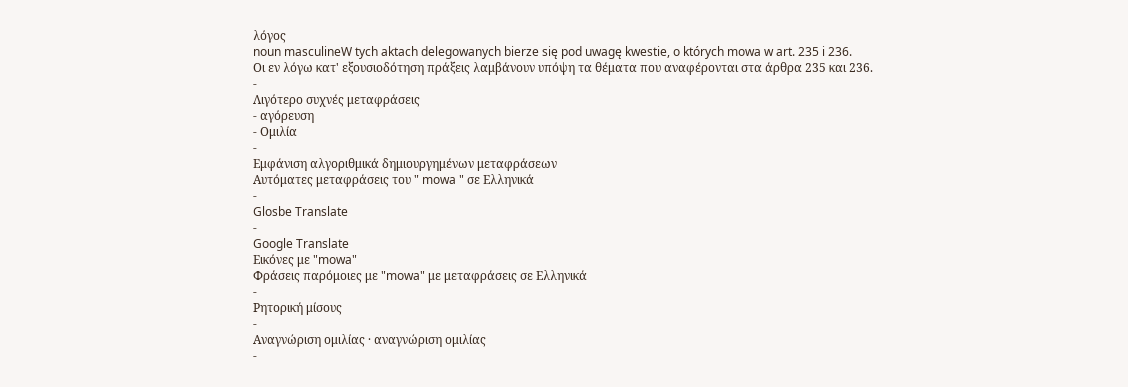λόγος
noun masculineW tych aktach delegowanych bierze się pod uwagę kwestie, o których mowa w art. 235 i 236.
Οι εν λόγω κατ' εξουσιοδότηση πράξεις λαμβάνουν υπόψη τα θέματα που αναφέρονται στα άρθρα 235 και 236.
-
Λιγότερο συχνές μεταφράσεις
- αγόρευση
- Ομιλία
-
Εμφάνιση αλγοριθμικά δημιουργημένων μεταφράσεων
Αυτόματες μεταφράσεις του " mowa " σε Ελληνικά
-
Glosbe Translate
-
Google Translate
Εικόνες με "mowa"
Φράσεις παρόμοιες με "mowa" με μεταφράσεις σε Ελληνικά
-
Ρητορική μίσους
-
Αναγνώριση ομιλίας · αναγνώριση ομιλίας
-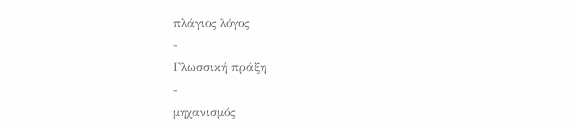πλάγιος λόγος
-
Γλωσσική πράξη
-
μηχανισμός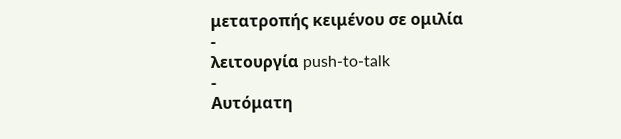μετατροπής κειμένου σε ομιλία
-
λειτουργία push-to-talk
-
Αυτόματη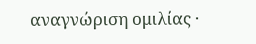αναγνώριση ομιλίας ·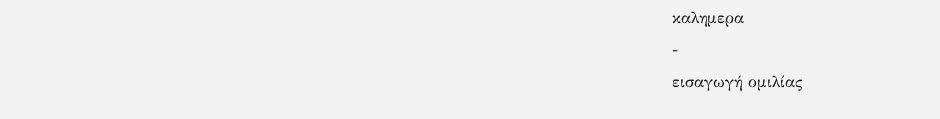καλημερα
-
εισαγωγή ομιλίας